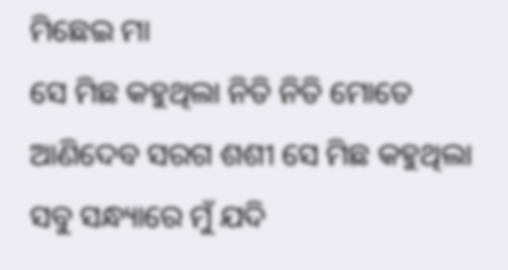ମିଛେଇ ମା
ସେ ମିଛ କହୁଥିଲା ନିତି ନିତି ମୋତେ ଆଣିଦେବ ସରଗ ଶଶୀ ସେ ମିଛ କହୁଥିଲା ସବୁ ସନ୍ଧ୍ୟାରେ ମୁଁ ଯଦି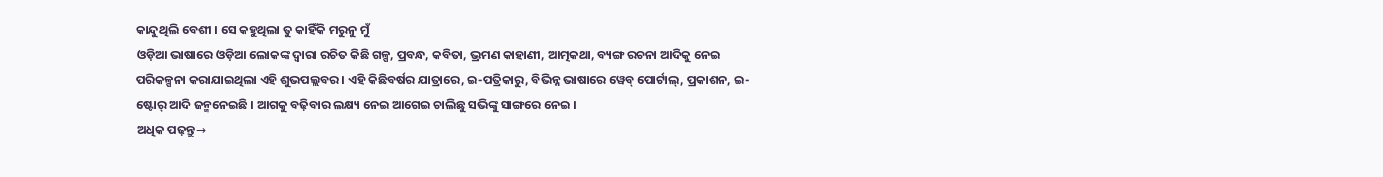କାନ୍ଦୁଥିଲି ବେଶୀ । ସେ କହୁଥିଲା ତୁ କାହିଁକି ମରୁନୁ ମୁଁ
ଓଡ଼ିଆ ଭାଷାରେ ଓଡ଼ିଆ ଲୋକଙ୍କ ଦ୍ୱାରା ରଚିତ କିଛି ଗଳ୍ପ, ପ୍ରବନ୍ଧ, କବିତା, ଭ୍ରମଣ କାହାଣୀ, ଆତ୍ମକଥା, ବ୍ୟଙ୍ଗ ରଚନା ଆଦିକୁ ନେଇ ପରିକଳ୍ପନା କରାଯାଇଥିଲା ଏହି ଶୁଭପଲ୍ଲବର । ଏହି କିଛିବର୍ଷର ଯାତ୍ରାରେ, ଇ-ପତ୍ରିକାରୁ, ବିଭିନ୍ନ ଭାଷାରେ ୱେବ୍ ପୋର୍ଟାଲ୍, ପ୍ରକାଶନ, ଇ-ଷ୍ଟୋର୍ ଆଦି ଜନ୍ମନେଇଛି । ଆଗକୁ ବଢ଼ିବାର ଲକ୍ଷ୍ୟ ନେଇ ଆଗେଇ ଚାଲିଛୁ ସଭିଙ୍କୁ ସାଙ୍ଗରେ ନେଇ ।
ଅଧିକ ପଢ଼ନ୍ତୁ→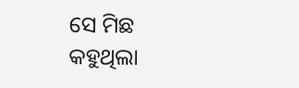ସେ ମିଛ କହୁଥିଲା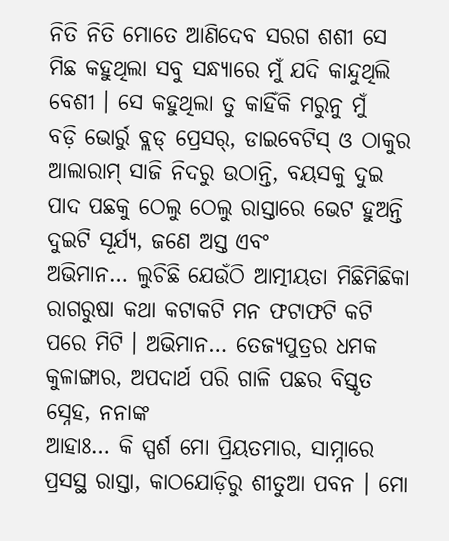ନିତି ନିତି ମୋତେ ଆଣିଦେବ ସରଗ ଶଶୀ ସେ ମିଛ କହୁଥିଲା ସବୁ ସନ୍ଧ୍ୟାରେ ମୁଁ ଯଦି କାନ୍ଦୁଥିଲି ବେଶୀ । ସେ କହୁଥିଲା ତୁ କାହିଁକି ମରୁନୁ ମୁଁ
ବଡ଼ି ଭୋର୍ରୁ ବ୍ଲଡ୍ ପ୍ରେସର୍, ଡାଇବେଟିସ୍ ଓ ଠାକୁର ଆଲାରାମ୍ ସାଜି ନିଦରୁ ଉଠାନ୍ତି, ବୟସକୁ ଦୁଇ ପାଦ ପଛକୁ ଠେଲୁ ଠେଲୁ ରାସ୍ତାରେ ଭେଟ ହୁଅନ୍ତି ଦୁଇଟି ସୂର୍ଯ୍ୟ, ଜଣେ ଅସ୍ତ ଏବଂ
ଅଭିମାନ… ଲୁଚିଛି ଯେଉଁଠି ଆତ୍ମୀୟତା ମିଛିମିଛିକା ରାଗରୁଷା କଥା କଟାକଟି ମନ ଫଟାଫଟି କଟି ପରେ ମିଟି । ଅଭିମାନ… ତେଜ୍ୟପୁତ୍ରର ଧମକ କୁଳାଙ୍ଗାର, ଅପଦାର୍ଥ ପରି ଗାଳି ପଛର ବିସ୍ତୃତ ସ୍ନେହ, ନନାଙ୍କ
ଆହାଃ… କି ସ୍ପର୍ଶ ମୋ ପ୍ରିୟତମାର, ସାମ୍ନାରେ ପ୍ରସସ୍ଥ ରାସ୍ତା, କାଠଯୋଡ଼ିରୁ ଶୀତୁଆ ପବନ । ମୋ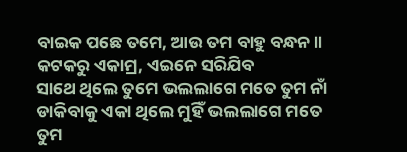ବାଇକ ପଛେ ତମେ, ଆଉ ତମ ବାହୁ ବନ୍ଧନ ॥ କଟକରୁ ଏକାମ୍ର, ଏଇନେ ସରିଯିବ
ସାଥେ ଥିଲେ ତୁମେ ଭଲଲାଗେ ମତେ ତୁମ ନାଁ ଡାକିବାକୁ ଏକା ଥିଲେ ମୁହିଁ ଭଲଲାଗେ ମତେ ତୁମ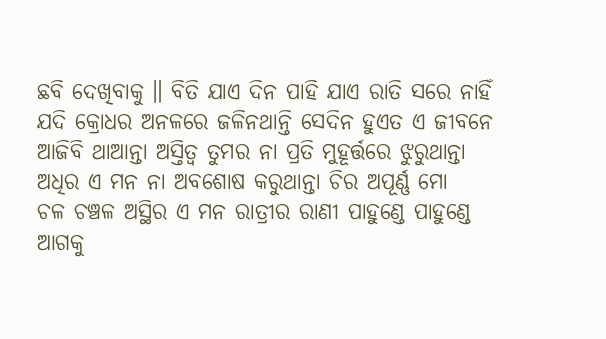ଛବି ଦେଖିବାକୁ ॥ ବିତି ଯାଏ ଦିନ ପାହି ଯାଏ ରାତି ସରେ ନାହିଁ
ଯଦି କ୍ରୋଧର ଅନଳରେ ଜଳିନଥାନ୍ତି ସେଦିନ ହୁଏତ ଏ ଜୀବନେ ଆଜିବି ଥାଆନ୍ତା ଅସ୍ତିତ୍ୱ ତୁମର ନା ପ୍ରତି ମୁହୂର୍ତ୍ତରେ ଝୁରୁଥାନ୍ତା ଅଧିର ଏ ମନ ନା ଅବଶୋଷ କରୁଥାନ୍ତା ଚିର ଅପୂର୍ଣ୍ଣ ମୋ
ଚଳ ଚଞ୍ଚଳ ଅସ୍ଥିର ଏ ମନ ରାତ୍ରୀର ରାଣୀ ପାହୁଣ୍ଡେ ପାହୁଣ୍ଡେ ଆଗକୁ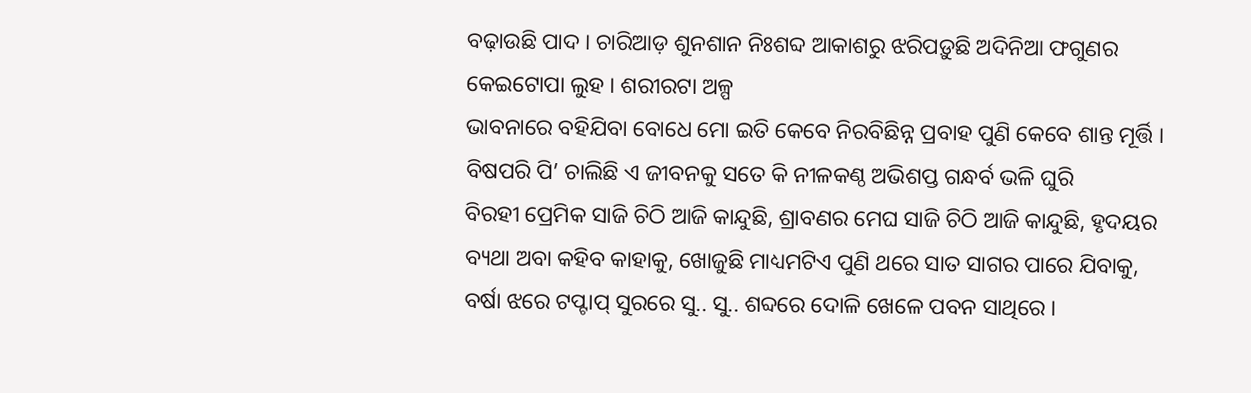ବଢ଼ାଉଛି ପାଦ । ଚାରିଆଡ଼ ଶୁନଶାନ ନିଃଶବ୍ଦ ଆକାଶରୁ ଝରିପଡ଼ୁଛି ଅଦିନିଆ ଫଗୁଣର କେଇଟୋପା ଲୁହ । ଶରୀରଟା ଅଳ୍ପ
ଭାବନାରେ ବହିଯିବା ବୋଧେ ମୋ ଇତି କେବେ ନିରବିଛିନ୍ନ ପ୍ରବାହ ପୁଣି କେବେ ଶାନ୍ତ ମୂର୍ତ୍ତି । ବିଷପରି ପି’ ଚାଲିଛି ଏ ଜୀବନକୁ ସତେ କି ନୀଳକଣ୍ଠ ଅଭିଶପ୍ତ ଗନ୍ଧର୍ବ ଭଳି ଘୁରି
ବିରହୀ ପ୍ରେମିକ ସାଜି ଚିଠି ଆଜି କାନ୍ଦୁଛି, ଶ୍ରାବଣର ମେଘ ସାଜି ଚିଠି ଆଜି କାନ୍ଦୁଛି, ହୃଦୟର ବ୍ୟଥା ଅବା କହିବ କାହାକୁ, ଖୋଜୁଛି ମାଧ୍ୟମଟିଏ ପୁଣି ଥରେ ସାତ ସାଗର ପାରେ ଯିବାକୁ,
ବର୍ଷା ଝରେ ଟପ୍ଟାପ୍ ସୁରରେ ସୁ.. ସୁ.. ଶବ୍ଦରେ ଦୋଳି ଖେଳେ ପବନ ସାଥିରେ ।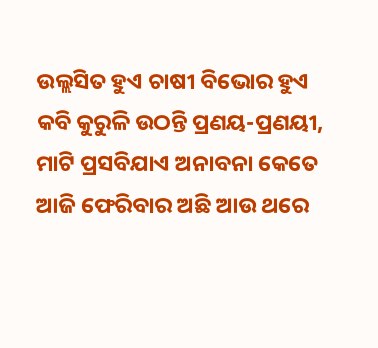ଉଲ୍ଲସିତ ହୁଏ ଚାଷୀ ବିଭୋର ହୁଏ କବି କୁରୁଳି ଉଠନ୍ତି ପ୍ରଣୟ-ପ୍ରଣୟୀ, ମାଟି ପ୍ରସବିଯାଏ ଅନାବନା କେତେ
ଆଜି ଫେରିବାର ଅଛି ଆଉ ଥରେ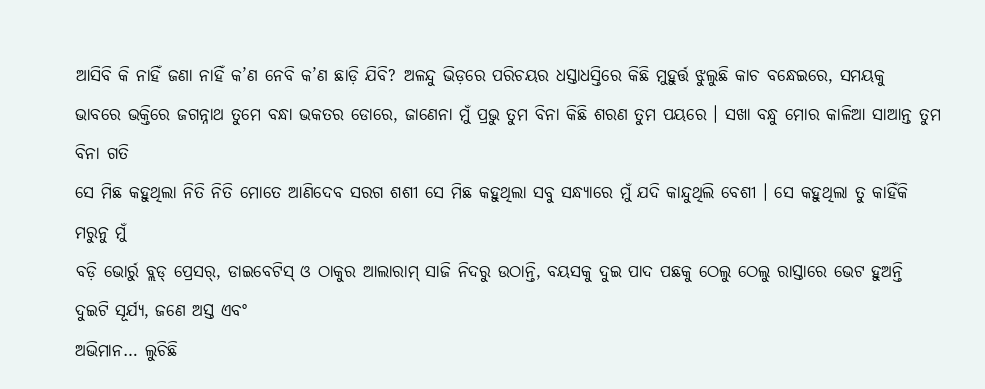ଆସିବି କି ନାହିଁ ଜଣା ନାହିଁ କ’ଣ ନେବି କ’ଣ ଛାଡ଼ି ଯିବି? ଅଳନ୍ଦୁ ଭିଡ଼ରେ ପରିଚୟର ଧସ୍ତାଧସ୍ତିରେ କିଛି ମୁହୁର୍ତ୍ତ ଝୁଲୁଛି କାଚ ବନ୍ଧେଇରେ, ସମୟକୁ
ଭାବରେ ଭକ୍ତିରେ ଜଗନ୍ନାଥ ତୁମେ ବନ୍ଧା ଭକତର ଡୋରେ, ଜାଣେନା ମୁଁ ପ୍ରଭୁ ତୁମ ବିନା କିଛି ଶରଣ ତୁମ ପୟରେ । ସଖା ବନ୍ଧୁ ମୋର କାଳିଆ ସାଆନ୍ତ ତୁମ ବିନା ଗତି
ସେ ମିଛ କହୁଥିଲା ନିତି ନିତି ମୋତେ ଆଣିଦେବ ସରଗ ଶଶୀ ସେ ମିଛ କହୁଥିଲା ସବୁ ସନ୍ଧ୍ୟାରେ ମୁଁ ଯଦି କାନ୍ଦୁଥିଲି ବେଶୀ । ସେ କହୁଥିଲା ତୁ କାହିଁକି ମରୁନୁ ମୁଁ
ବଡ଼ି ଭୋର୍ରୁ ବ୍ଲଡ୍ ପ୍ରେସର୍, ଡାଇବେଟିସ୍ ଓ ଠାକୁର ଆଲାରାମ୍ ସାଜି ନିଦରୁ ଉଠାନ୍ତି, ବୟସକୁ ଦୁଇ ପାଦ ପଛକୁ ଠେଲୁ ଠେଲୁ ରାସ୍ତାରେ ଭେଟ ହୁଅନ୍ତି ଦୁଇଟି ସୂର୍ଯ୍ୟ, ଜଣେ ଅସ୍ତ ଏବଂ
ଅଭିମାନ… ଲୁଚିଛି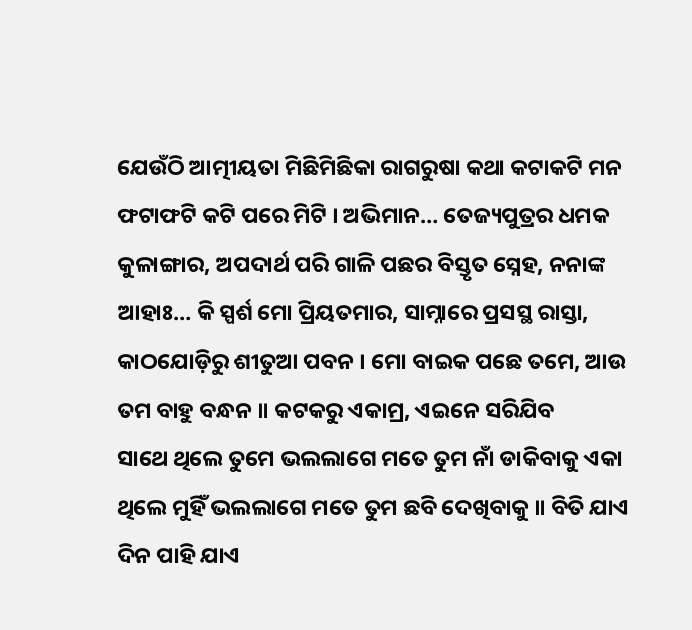ଯେଉଁଠି ଆତ୍ମୀୟତା ମିଛିମିଛିକା ରାଗରୁଷା କଥା କଟାକଟି ମନ ଫଟାଫଟି କଟି ପରେ ମିଟି । ଅଭିମାନ… ତେଜ୍ୟପୁତ୍ରର ଧମକ କୁଳାଙ୍ଗାର, ଅପଦାର୍ଥ ପରି ଗାଳି ପଛର ବିସ୍ତୃତ ସ୍ନେହ, ନନାଙ୍କ
ଆହାଃ… କି ସ୍ପର୍ଶ ମୋ ପ୍ରିୟତମାର, ସାମ୍ନାରେ ପ୍ରସସ୍ଥ ରାସ୍ତା, କାଠଯୋଡ଼ିରୁ ଶୀତୁଆ ପବନ । ମୋ ବାଇକ ପଛେ ତମେ, ଆଉ ତମ ବାହୁ ବନ୍ଧନ ॥ କଟକରୁ ଏକାମ୍ର, ଏଇନେ ସରିଯିବ
ସାଥେ ଥିଲେ ତୁମେ ଭଲଲାଗେ ମତେ ତୁମ ନାଁ ଡାକିବାକୁ ଏକା ଥିଲେ ମୁହିଁ ଭଲଲାଗେ ମତେ ତୁମ ଛବି ଦେଖିବାକୁ ॥ ବିତି ଯାଏ ଦିନ ପାହି ଯାଏ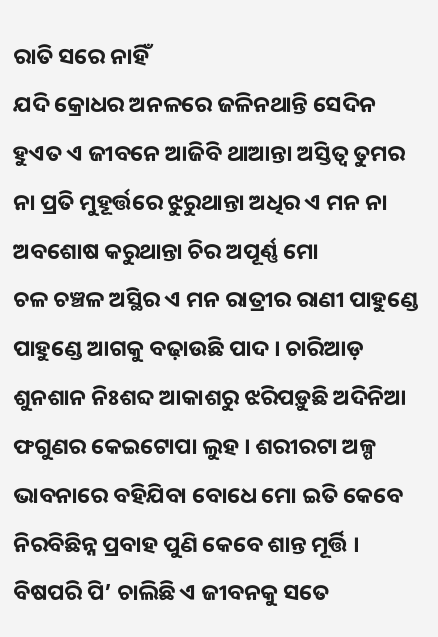ରାତି ସରେ ନାହିଁ
ଯଦି କ୍ରୋଧର ଅନଳରେ ଜଳିନଥାନ୍ତି ସେଦିନ ହୁଏତ ଏ ଜୀବନେ ଆଜିବି ଥାଆନ୍ତା ଅସ୍ତିତ୍ୱ ତୁମର ନା ପ୍ରତି ମୁହୂର୍ତ୍ତରେ ଝୁରୁଥାନ୍ତା ଅଧିର ଏ ମନ ନା ଅବଶୋଷ କରୁଥାନ୍ତା ଚିର ଅପୂର୍ଣ୍ଣ ମୋ
ଚଳ ଚଞ୍ଚଳ ଅସ୍ଥିର ଏ ମନ ରାତ୍ରୀର ରାଣୀ ପାହୁଣ୍ଡେ ପାହୁଣ୍ଡେ ଆଗକୁ ବଢ଼ାଉଛି ପାଦ । ଚାରିଆଡ଼ ଶୁନଶାନ ନିଃଶବ୍ଦ ଆକାଶରୁ ଝରିପଡ଼ୁଛି ଅଦିନିଆ ଫଗୁଣର କେଇଟୋପା ଲୁହ । ଶରୀରଟା ଅଳ୍ପ
ଭାବନାରେ ବହିଯିବା ବୋଧେ ମୋ ଇତି କେବେ ନିରବିଛିନ୍ନ ପ୍ରବାହ ପୁଣି କେବେ ଶାନ୍ତ ମୂର୍ତ୍ତି । ବିଷପରି ପି’ ଚାଲିଛି ଏ ଜୀବନକୁ ସତେ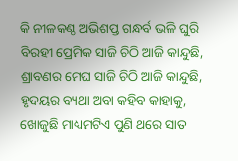କି ନୀଳକଣ୍ଠ ଅଭିଶପ୍ତ ଗନ୍ଧର୍ବ ଭଳି ଘୁରି
ବିରହୀ ପ୍ରେମିକ ସାଜି ଚିଠି ଆଜି କାନ୍ଦୁଛି, ଶ୍ରାବଣର ମେଘ ସାଜି ଚିଠି ଆଜି କାନ୍ଦୁଛି, ହୃଦୟର ବ୍ୟଥା ଅବା କହିବ କାହାକୁ, ଖୋଜୁଛି ମାଧ୍ୟମଟିଏ ପୁଣି ଥରେ ସାତ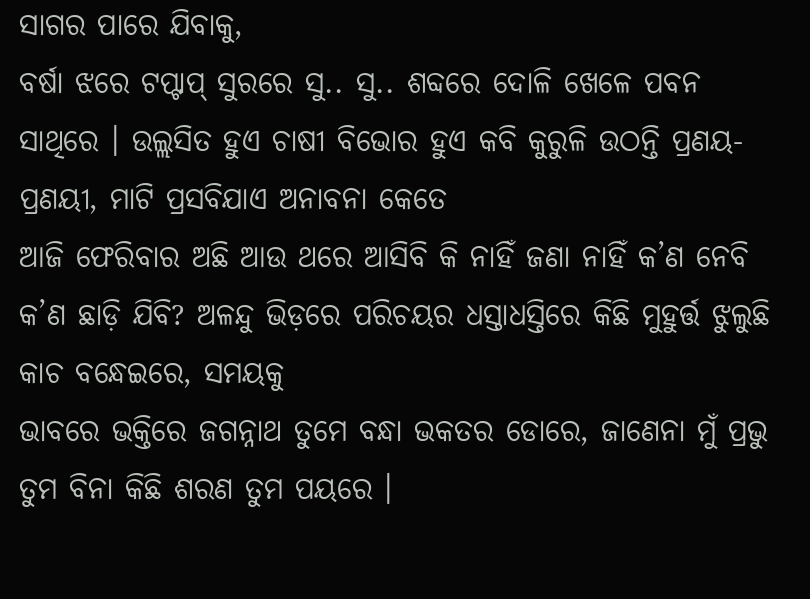ସାଗର ପାରେ ଯିବାକୁ,
ବର୍ଷା ଝରେ ଟପ୍ଟାପ୍ ସୁରରେ ସୁ.. ସୁ.. ଶବ୍ଦରେ ଦୋଳି ଖେଳେ ପବନ ସାଥିରେ । ଉଲ୍ଲସିତ ହୁଏ ଚାଷୀ ବିଭୋର ହୁଏ କବି କୁରୁଳି ଉଠନ୍ତି ପ୍ରଣୟ-ପ୍ରଣୟୀ, ମାଟି ପ୍ରସବିଯାଏ ଅନାବନା କେତେ
ଆଜି ଫେରିବାର ଅଛି ଆଉ ଥରେ ଆସିବି କି ନାହିଁ ଜଣା ନାହିଁ କ’ଣ ନେବି କ’ଣ ଛାଡ଼ି ଯିବି? ଅଳନ୍ଦୁ ଭିଡ଼ରେ ପରିଚୟର ଧସ୍ତାଧସ୍ତିରେ କିଛି ମୁହୁର୍ତ୍ତ ଝୁଲୁଛି କାଚ ବନ୍ଧେଇରେ, ସମୟକୁ
ଭାବରେ ଭକ୍ତିରେ ଜଗନ୍ନାଥ ତୁମେ ବନ୍ଧା ଭକତର ଡୋରେ, ଜାଣେନା ମୁଁ ପ୍ରଭୁ ତୁମ ବିନା କିଛି ଶରଣ ତୁମ ପୟରେ ।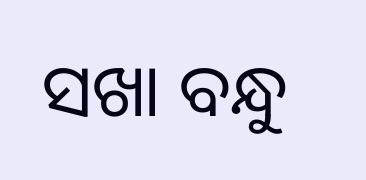ସଖା ବନ୍ଧୁ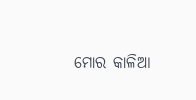ମୋର କାଳିଆ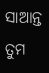ସାଆନ୍ତ ତୁମ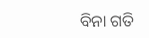ବିନା ଗତି